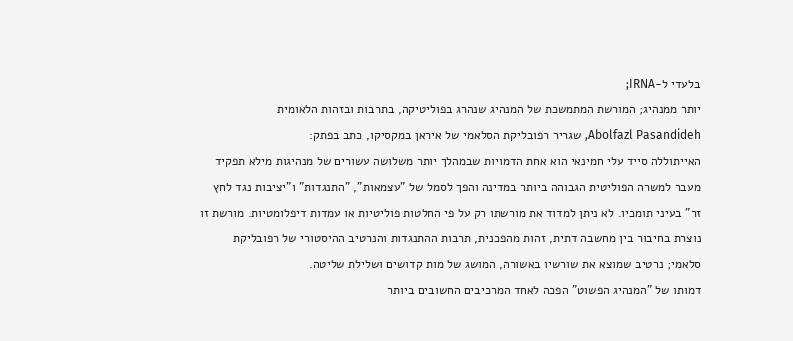בלעדי ל-IRNA;
יותר ממנהיג; המורשת המתמשכת של המנהיג שנהרג בפוליטיקה, בתרבות ובזהות הלאומית
Abolfazl Pasandideh, שגריר רפובליקת הסלאמי של איראן במקסיקו, כתב בפתק:
האייתוללה סייד עלי חמינאי הוא אחת הדמויות שבמהלך יותר משלושה עשורים של מנהיגות מילא תפקיד מעבר למשרה הפוליטית הגבוהה ביותר במדינה והפך לסמל של "עצמאות", "התנגדות" ו"יציבות נגד לחץ זר" בעיני תומכיו. לא ניתן למדוד את מורשתו רק על פי החלטות פוליטיות או עמדות דיפלומטיות. מורשת זו נוצרת בחיבור בין מחשבה דתית, זהות מהפכנית, תרבות ההתנגדות והנרטיב ההיסטורי של רפובליקת סלאמי; נרטיב שמוצא את שורשיו באשורה, המושג של מות קדושים ושלילת שליטה.
דמותו של "המנהיג הפשוט" הפכה לאחד המרכיבים החשובים ביותר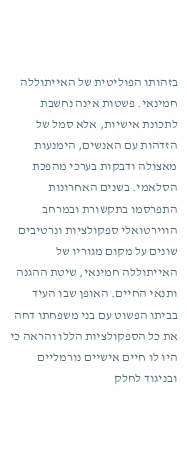בזהותו הפוליטית של האייתוללה חמינאי. פשטות אינה נחשבת לתכונת אישיות, אלא סמל של הזדהות עם האנשים, הימנעות מאצולה ודבקות בערכי מהפכת הסלאמי. בשנים האחרונות התפרסמו בתקשורת ובמרחב הווירטואלי ספקולציות ונרטיבים שונים על מקום מגוריו של האייתוללה חמינאי, שיטת ההגנה ותנאי החיים. האופן שבו העיד בביתו הפשוט עם בני משפחתו דחה את כל הספקולציות הללו והראה כי היו לו חיים אישיים נורמליים ובניגוד לחלק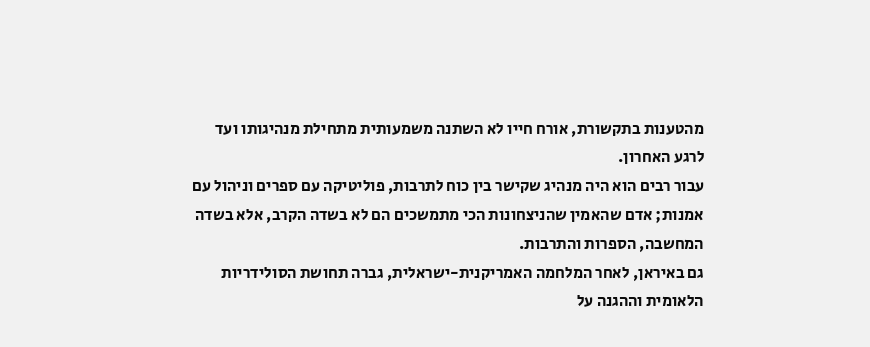מהטענות בתקשורת, אורח חייו לא השתנה משמעותית מתחילת מנהיגותו ועד לרגע האחרון.
עבור רבים הוא היה מנהיג שקישר בין כוח לתרבות, פוליטיקה עם ספרים וניהול עם אמנות; אדם שהאמין שהניצחונות הכי מתמשכים הם לא בשדה הקרב, אלא בשדה המחשבה, הספרות והתרבות.
גם באיראן, לאחר המלחמה האמריקנית-ישראלית, גברה תחושת הסולידריות הלאומית וההגנה על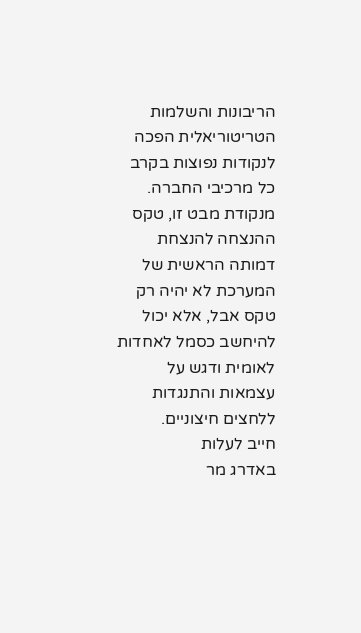הריבונות והשלמות הטריטוריאלית הפכה לנקודות נפוצות בקרב כל מרכיבי החברה. מנקודת מבט זו, טקס ההנצחה להנצחת דמותה הראשית של המערכת לא יהיה רק טקס אבל, אלא יכול להיחשב כסמל לאחדות לאומית ודגש על עצמאות והתנגדות ללחצים חיצוניים.
חייב לעלות
באדרג מר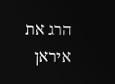הרג את איראן